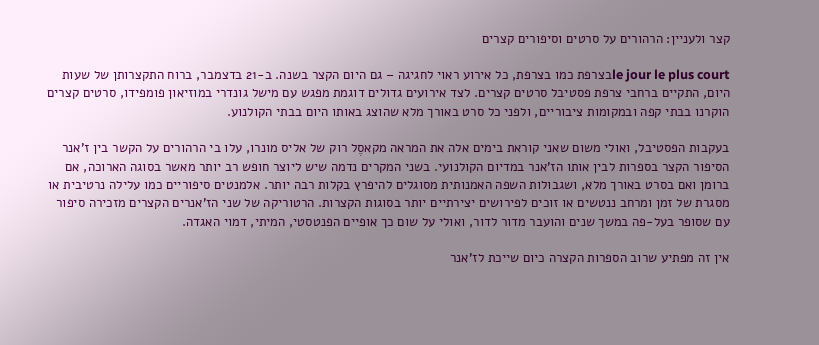קצר ולעניין: הרהורים על סרטים וסיפורים קצרים

le jour le plus courtבצרפת כמו בצרפת, כל אירוע ראוי לחגיגה – גם היום הקצר בשנה. ב-21 בדצמבר, ברוח התקצרותן של שעות היום, התקיים ברחבי צרפת פסטיבל סרטים קצרים. לצד אירועים גדולים דוגמת מפגש עם מישל גונדרי במוזיאון פומפידו, סרטים קצרים הוקרנו בבתי קפה ובמקומות ציבוריים, ולפני כל סרט באורך מלא שהוצג באותו היום בבתי הקולנוע.

בעקבות הפסטיבל, ואולי משום שאני קוראת בימים אלה את המראה מקאסֶל רוק של אליס מונרו, עלו בי הרהורים על הקשר בין ז'אנר הסיפור הקצר בספרות לבין אותו הז'אנר במדיום הקולנועי. בשני המקרים נדמה שיש ליוצר חופש רב יותר מאשר בסוגה הארוכה, אם ברומן ואם בסרט באורך מלא, ושגבולות השפה האמנותית מסוגלים להיפרץ בקלות רבה יותר. אלמנטים סיפוריים כמו עלילה נרטיבית או מסגרת של זמן ומרחב ננטשים או זוכים לפירושים יצירתיים יותר בסוגות הקצרות. הרטוריקה של שני הז'אנרים הקצרים מזכירה סיפור עם שסופר בעל-פה במשך שנים והועבר מדור לדור, ואולי על שום כך אופיים הפנטסטי, המיתי, דמוי האגדה.

אין זה מפתיע שרוב הספרות הקצרה כיום שייכת לז'אנר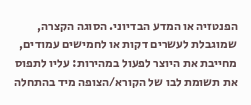הפנטזיה או המדע הבדיוני. הסוגה הקצרה, שמוגבלת לעשרים דקות או לחמישים עמודים, מחייבת את היוצר לפעול במהירות: עליו לתפוס את תשומת לבו של הקורא/הצופה מיד בהתחלה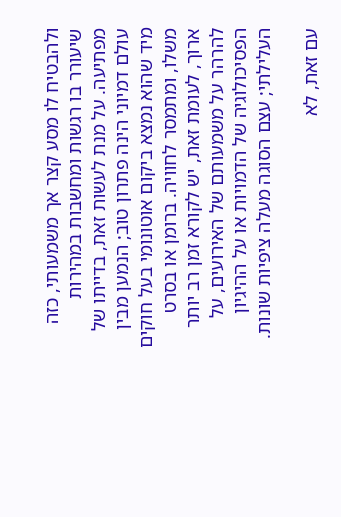ולהבטיח לו מסע קצר אך משמעותי, כזה שיעורר בו רגשות ומחשבות במהירות מפתיעה. על מנת לעשות זאת, בדייתו של עולם דמיוני הינה פתרון טוב; הנמען מבין מיד שהוא נמצא ביקום אוטונומי בעל חוקים משלו, ומתמסר לחוויה. ברומן או בסרט ארוך, לעומת זאת, יש לקורא זמן רב יותר להרהר על משמעותם של האירועים, על הפסיכולוגיה של הדמויות או על ההיגיון העלילתי; עצם הסוגה מעלה ציפיות שונות.

עם זאת, לא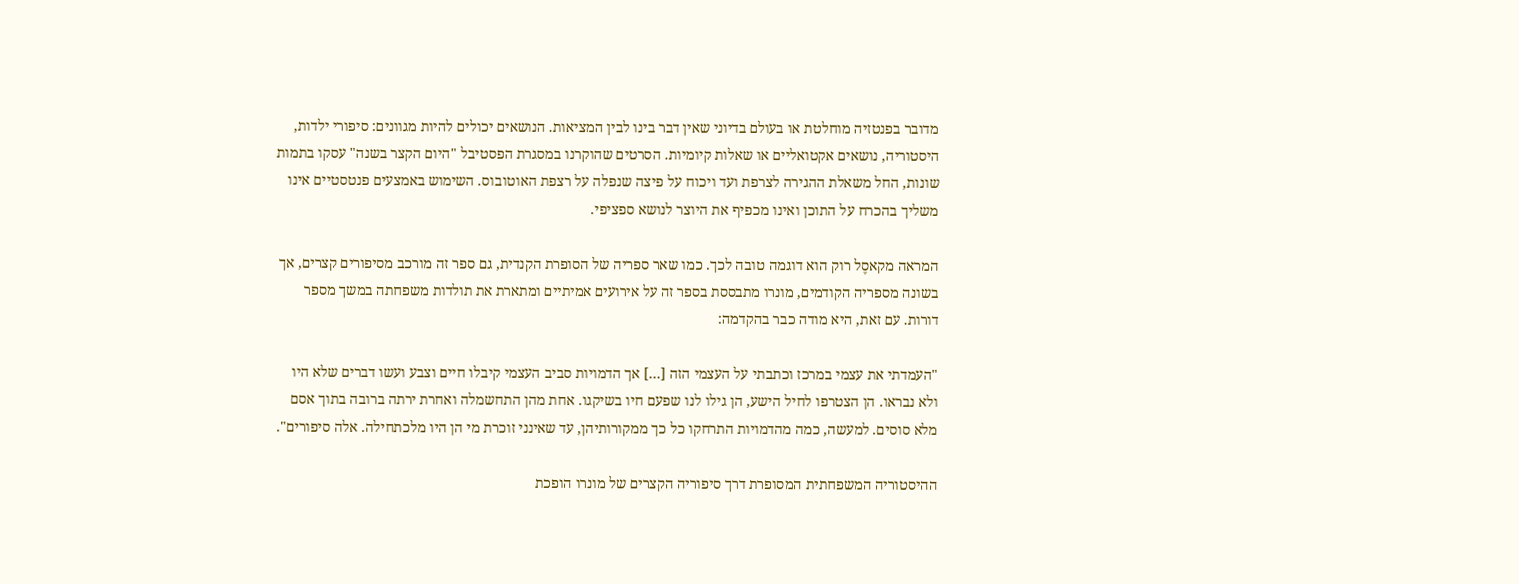מדובר בפנטזיה מוחלטת או בעולם בדיוני שאין דבר בינו לבין המציאות. הנושאים יכולים להיות מגוונים: סיפורי ילדות, היסטוריה, נושאים אקטואליים או שאלות קיומיות. הסרטים שהוקרנו במסגרת הפסטיבל "היום הקצר בשנה" עסקו בתמות שונות, החל משאלת ההגירה לצרפת ועד ויכוח על פיצה שנפלה על רצפת האוטובוס. השימוש באמצעים פנטסטיים אינו משליך בהכרח על התוכן ואינו מכפיף את היוצר לנושא ספציפי.

המראה מקאסֶל רוק הוא דוגמה טובה לכך. כמו שאר ספריה של הסופרת הקנדית, גם ספר זה מורכב מסיפורים קצרים, אך בשונה מספריה הקודמים, מונרו מתבססת בספר זה על אירועים אמיתיים ומתארת את תולדות משפחתה במשך מספר דורות. עם זאת, היא מודה כבר בהקדמה:

"העמדתי את עצמי במרכז וכתבתי על העצמי הזה […] אך הדמויות סביב העצמי קיבלו חיים וצבע ועשו דברים שלא היו ולא נבראו. הן הצטרפו לחיל הישע, הן גילו לנו שפעם חיו בשיקגו. אחת מהן התחשמלה ואחרת ירתה ברובה בתוך אסם מלא סוסים. למעשה, כמה מהדמויות התרחקו כל כך ממקורותיהן, עד שאינני זוכרת מי הן היו מלכתחילה. אלה סיפורים".

ההיסטוריה המשפחתית המסופרת דרך סיפוריה הקצרים של מונרו הופכת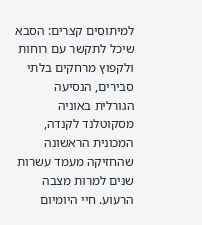למיתוסים קצרים: הסבא שיכל לתקשר עם רוחות ולקפוץ מרחקים בלתי סבירים, הנסיעה הגורלית באוניה מסקוטלנד לקנדה, המכונית הראשונה שהחזיקה מעמד עשרות שנים למרות מצבה הרעוע. חיי היומיום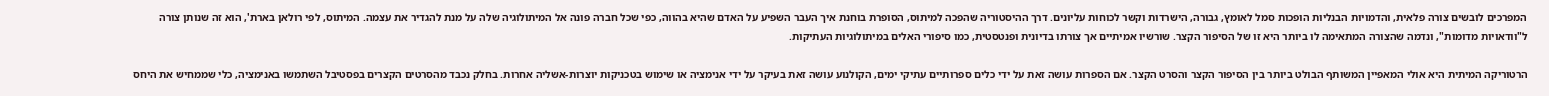המפרכים לובשים צורה פלאית, והדמויות הבנליות הופכות סמל לאומץ, גבורה, הישרדות וקשר לכוחות עליונים. דרך ההיסטוריה שהפכה למיתוס, הסופרת בוחנת איך העבר השפיע על האדם שהיא בהווה, כפי שכל חברה פונה אל המיתולוגיה שלה על מנת להגדיר את עצמה. המיתוס, לפי רולאן בארת', הוא זה שנותן צורה ל"וודאויות מדומות", ונדמה שהצורה המתאימה לו ביותר היא זו של הסיפור הקצר. שורשיו אמיתיים אך צורתו בדיונית ופנטסטית, כמו סיפורי האלים במיתולוגיות העתיקות.

הרטוריקה המיתית היא אולי המאפיין המשותף הבולט ביותר בין הסיפור הקצר והסרט הקצר. אם הספרות עושה זאת על ידי כלים ספרותיים עתיקי ימים, הקולנוע עושה זאת בעיקר על ידי אנימציה או שימוש בטכניקות יוצרות-אשליה אחרות. בחלק נכבד מהסרטים הקצרים בפסטיבל השתמשו באנימציה, כלי שממחיש את היחס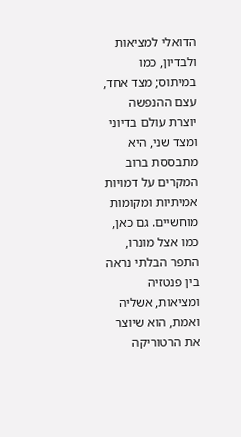הדואלי למציאות ולבדיון, כמו במיתוס; מצד אחד, עצם ההנפשה יוצרת עולם בדיוני ומצד שני, היא מתבססת ברוב המקרים על דמויות אמיתיות ומקומות מוחשיים. גם כאן, כמו אצל מונרו, התפר הבלתי נראה בין פנטזיה ומציאות, אשליה ואמת, הוא שיוצר את הרטוריקה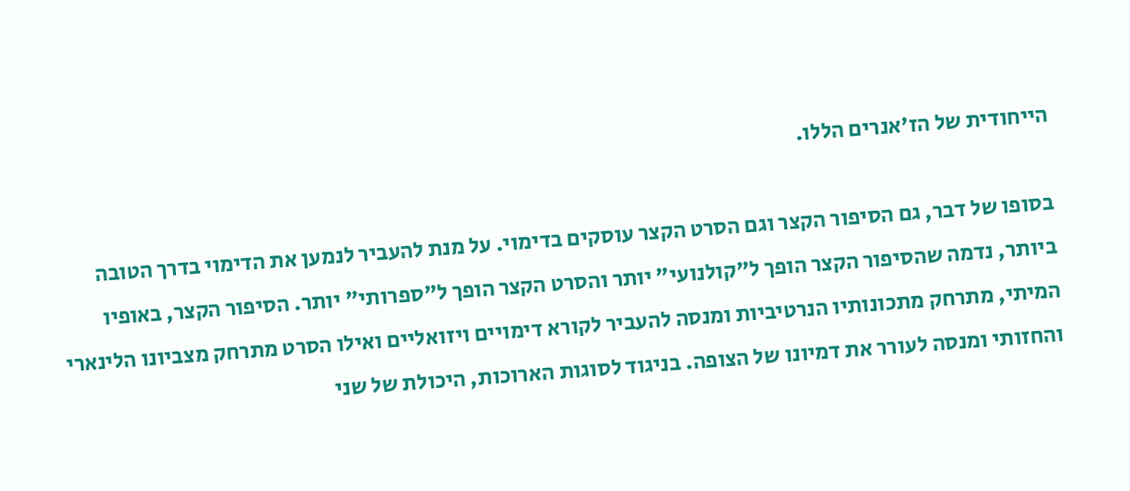הייחודית של הז'אנרים הללו.

בסופו של דבר, גם הסיפור הקצר וגם הסרט הקצר עוסקים בדימוי. על מנת להעביר לנמען את הדימוי בדרך הטובה ביותר, נדמה שהסיפור הקצר הופך ל"קולנועי" יותר והסרט הקצר הופך ל"ספרותי" יותר. הסיפור הקצר, באופיו המיתי, מתרחק מתכונותיו הנרטיביות ומנסה להעביר לקורא דימויים ויזואליים ואילו הסרט מתרחק מצביונו הלינארי והחזותי ומנסה לעורר את דמיונו של הצופה. בניגוד לסוגות הארוכות, היכולת של שני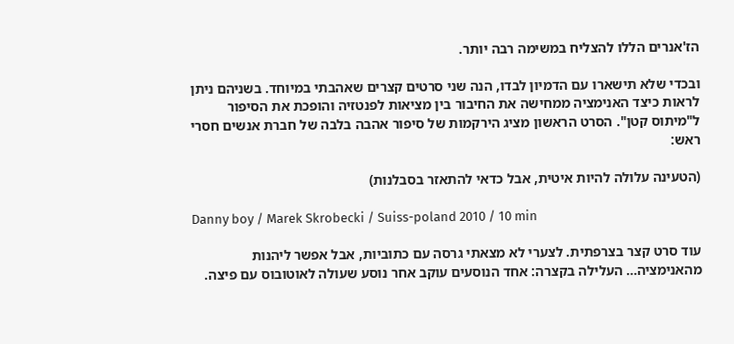הז'אנרים הללו להצליח במשימה רבה יותר.

ובכדי שלא תישארו עם הדמיון לבדו, הנה שני סרטים קצרים שאהבתי במיוחד. בשניהם ניתן לראות כיצד האנימציה ממחישה את החיבור בין מציאות לפנטזיה והופכת את הסיפור ל"מיתוס קטן". הסרט הראשון מציג הירקמות של סיפור אהבה בלבה של חברת אנשים חסרי ראש:

(הטעינה עלולה להיות איטית, אבל כדאי להתאזר בסבלנות)

Danny boy / Marek Skrobecki / Suiss-poland 2010 / 10 min

עוד סרט קצר בצרפתית. לצערי לא מצאתי גרסה עם כתוביות, אבל אפשר ליהנות מהאנימציה… העלילה בקצרה: אחד הנוסעים עוקב אחר נוסע שעולה לאוטובוס עם פיצה.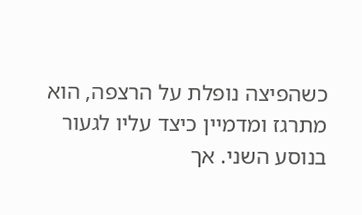כשהפיצה נופלת על הרצפה, הוא מתרגז ומדמיין כיצד עליו לגעור בנוסע השני. אך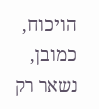הויכוח, כמובן, נשאר רק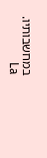במחשבותיו.   La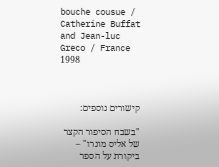bouche cousue / Catherine Buffat and Jean-luc Greco / France 1998



קישורים נוספים:

"בשבח הסיפור הקצר של אליס מונרו" – ביקורת על הספר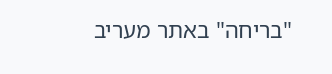"בריחה" באתר מעריב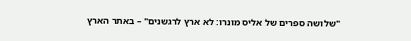"שלושה ספרים של אליס מונרו: לא ארץ לרגשנים" – באתר הארץ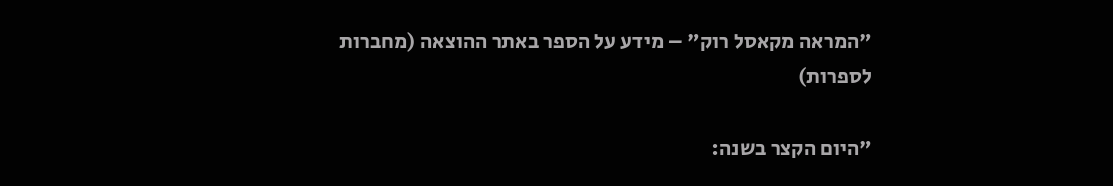"המראה מקאסל רוק" – מידע על הספר באתר ההוצאה (מחברות לספרות)

"היום הקצר בשנה: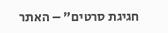חגיגת סרטים" – האתר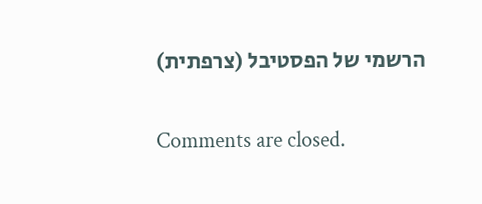הרשמי של הפסטיבל (צרפתית)

Comments are closed.